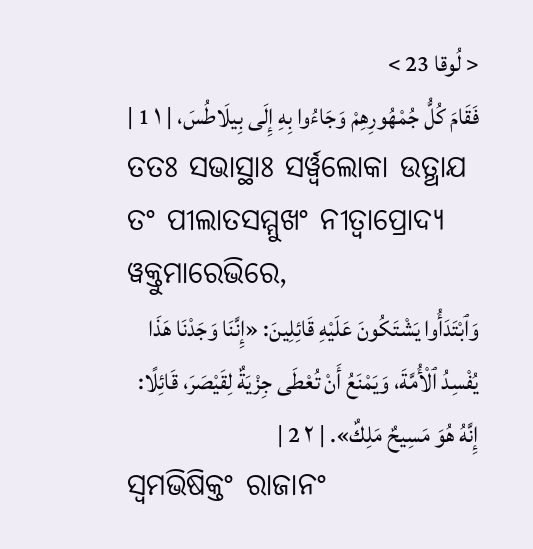< لُوقا 23 >
فَقَامَ كُلُّ جُمْهُورِهِمْ وَجَاءُوا بِهِ إِلَى بِيلَاطُسَ، | ١ 1 |
ତତଃ ସଭାସ୍ଥାଃ ସର୍ୱ୍ୱଲୋକା ଉତ୍ଥାଯ ତଂ ପୀଲାତସମ୍ମୁଖଂ ନୀତ୍ୱାପ୍ରୋଦ୍ୟ ୱକ୍ତୁମାରେଭିରେ,
وَٱبْتَدَأُوا يَشْتَكُونَ عَلَيْهِ قَائِلِينَ: «إِنَّنَا وَجَدْنَا هَذَا يُفْسِدُ ٱلْأُمَّةَ، وَيَمْنَعُ أَنْ تُعْطَى جِزْيَةٌ لِقَيْصَرَ، قَائِلًا: إِنَّهُ هُوَ مَسِيحٌ مَلِكٌ». | ٢ 2 |
ସ୍ୱମଭିଷିକ୍ତଂ ରାଜାନଂ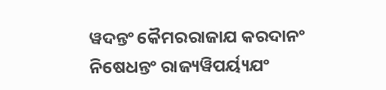ୱଦନ୍ତଂ କୈମରରାଜାଯ କରଦାନଂ ନିଷେଧନ୍ତଂ ରାଜ୍ୟୱିପର୍ୟ୍ୟଯଂ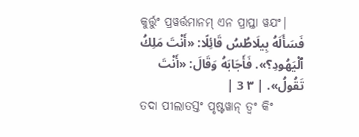କୁର୍ତ୍ତୁଂ ପ୍ରୱର୍ତ୍ତମାନମ୍ ଏନ ପ୍ରାପ୍ତା ୱଯଂ|
فَسَأَلَهُ بِيلَاطُسُ قَائِلًا: «أَنْتَ مَلِكُ ٱلْيَهُودِ؟». فَأَجَابَهُ وَقَالَ: «أَنْتَ تَقُولُ». | ٣ 3 |
ତଦା ପୀଲାତସ୍ତଂ ପୃଷ୍ଟୱାନ୍ ତ୍ୱଂ କିଂ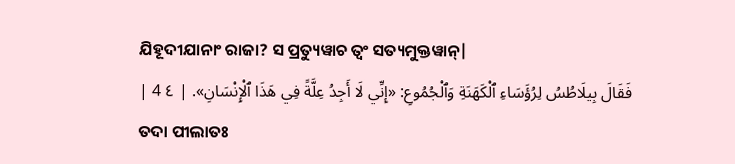ଯିହୂଦୀଯାନାଂ ରାଜା? ସ ପ୍ରତ୍ୟୁୱାଚ ତ୍ୱଂ ସତ୍ୟମୁକ୍ତୱାନ୍|
فَقَالَ بِيلَاطُسُ لِرُؤَسَاءِ ٱلْكَهَنَةِ وَٱلْجُمُوعِ: «إِنِّي لَا أَجِدُ عِلَّةً فِي هَذَا ٱلْإِنْسَانِ». | ٤ 4 |
ତଦା ପୀଲାତଃ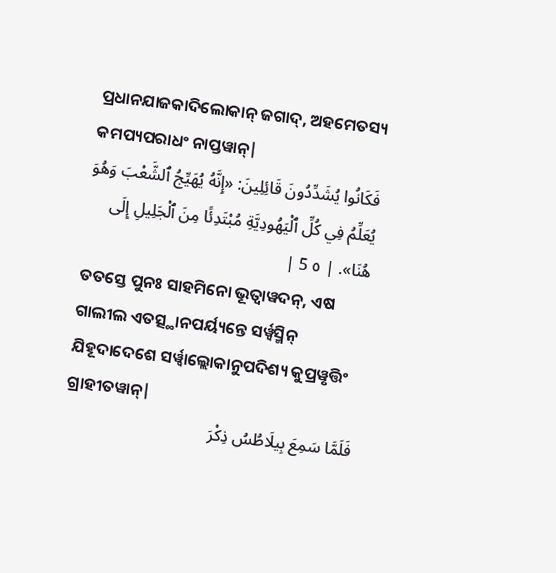ପ୍ରଧାନଯାଜକାଦିଲୋକାନ୍ ଜଗାଦ୍, ଅହମେତସ୍ୟ କମପ୍ୟପରାଧଂ ନାପ୍ତୱାନ୍|
فَكَانُوا يُشَدِّدُونَ قَائِلِينَ: «إِنَّهُ يُهَيِّجُ ٱلشَّعْبَ وَهُوَ يُعَلِّمُ فِي كُلِّ ٱلْيَهُودِيَّةِ مُبْتَدِئًا مِنَ ٱلْجَلِيلِ إِلَى هُنَا». | ٥ 5 |
ତତସ୍ତେ ପୁନଃ ସାହମିନୋ ଭୂତ୍ୱାୱଦନ୍, ଏଷ ଗାଲୀଲ ଏତତ୍ସ୍ଥାନପର୍ୟ୍ୟନ୍ତେ ସର୍ୱ୍ୱସ୍ମିନ୍ ଯିହୂଦାଦେଶେ ସର୍ୱ୍ୱାଲ୍ଲୋକାନୁପଦିଶ୍ୟ କୁପ୍ରୱୃତ୍ତିଂ ଗ୍ରାହୀତୱାନ୍|
فَلَمَّا سَمِعَ بِيلَاطُسُ ذِكْرَ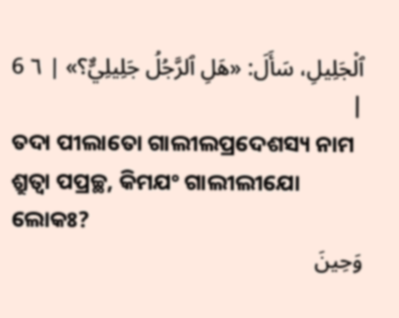ٱلْجَلِيلِ، سَأَلَ: «هَلِ ٱلرَّجُلُ جَلِيلِيٌّ؟» | ٦ 6 |
ତଦା ପୀଲାତୋ ଗାଲୀଲପ୍ରଦେଶସ୍ୟ ନାମ ଶ୍ରୁତ୍ୱା ପପ୍ରଚ୍ଛ, କିମଯଂ ଗାଲୀଲୀଯୋ ଲୋକଃ?
وَحِينَ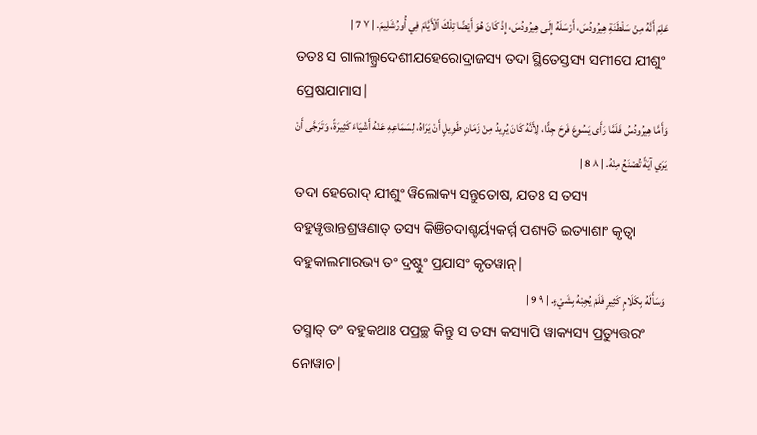عَلِمَ أَنَّهُ مِنْ سَلْطَنَةِ هِيرُودُسَ، أَرْسَلَهُ إِلَى هِيرُودُسَ، إِذْ كَانَ هُوَ أَيْضًا تِلْكَ ٱلْأَيَّامَ فِي أُورُشَلِيمَ. | ٧ 7 |
ତତଃ ସ ଗାଲୀଲ୍ପ୍ରଦେଶୀଯହେରୋଦ୍ରାଜସ୍ୟ ତଦା ସ୍ଥିତେସ୍ତସ୍ୟ ସମୀପେ ଯୀଶୁଂ ପ୍ରେଷଯାମାସ|
وَأَمَّا هِيرُودُسُ فَلَمَّا رَأَى يَسُوعَ فَرِحَ جِدًّا، لِأَنَّهُ كَانَ يُرِيدُ مِنْ زَمَانٍ طَوِيلٍ أَنْ يَرَاهُ، لِسَمَاعِهِ عَنْهُ أَشْيَاءَ كَثِيرَةً، وَتَرَجَّى أَنْ يَرَي آيَةً تُصْنَعُ مِنْهُ. | ٨ 8 |
ତଦା ହେରୋଦ୍ ଯୀଶୁଂ ୱିଲୋକ୍ୟ ସନ୍ତୁତୋଷ, ଯତଃ ସ ତସ୍ୟ ବହୁୱୃତ୍ତାନ୍ତଶ୍ରୱଣାତ୍ ତସ୍ୟ କିଞିଚଦାଶ୍ଚର୍ୟ୍ୟକର୍ମ୍ମ ପଶ୍ୟତି ଇତ୍ୟାଶାଂ କୃତ୍ୱା ବହୁକାଲମାରଭ୍ୟ ତଂ ଦ୍ରଷ୍ଟୁଂ ପ୍ରଯାସଂ କୃତୱାନ୍|
وَسَأَلَهُ بِكَلَامٍ كَثِيرٍ فَلَمْ يُجِبْهُ بِشَيْءٍ. | ٩ 9 |
ତସ୍ମାତ୍ ତଂ ବହୁକଥାଃ ପପ୍ରଚ୍ଛ କିନ୍ତୁ ସ ତସ୍ୟ କସ୍ୟାପି ୱାକ୍ୟସ୍ୟ ପ୍ରତ୍ୟୁତ୍ତରଂ ନୋୱାଚ|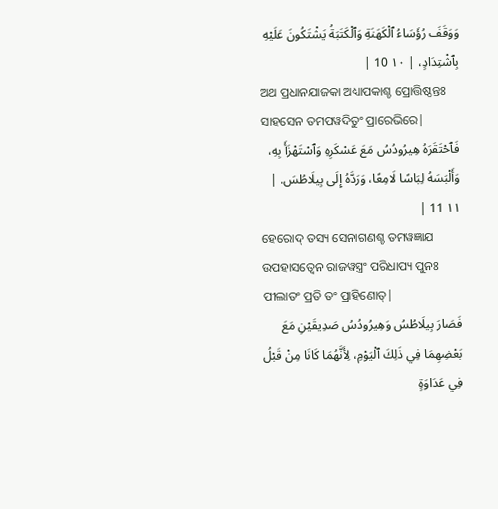وَوَقَفَ رُؤَسَاءُ ٱلْكَهَنَةِ وَٱلْكَتَبَةُ يَشْتَكُونَ عَلَيْهِ بِٱشْتِدَادٍ، | ١٠ 10 |
ଅଥ ପ୍ରଧାନଯାଜକା ଅଧ୍ୟାପକାଶ୍ଚ ପ୍ରୋତ୍ତିଷ୍ଠନ୍ତଃ ସାହସେନ ତମପୱଦିତୁଂ ପ୍ରାରେଭିରେ|
فَٱحْتَقَرَهُ هِيرُودُسُ مَعَ عَسْكَرِهِ وَٱسْتَهْزَأَ بِهِ، وَأَلْبَسَهُ لِبَاسًا لَامِعًا، وَرَدَّهُ إِلَى بِيلَاطُسَ. | ١١ 11 |
ହେରୋଦ୍ ତସ୍ୟ ସେନାଗଣଶ୍ଚ ତମୱଜ୍ଞାଯ ଉପହାସତ୍ୱେନ ରାଜୱସ୍ତ୍ରଂ ପରିଧାପ୍ୟ ପୁନଃ ପୀଲାତଂ ପ୍ରତି ତଂ ପ୍ରାହିଣୋତ୍|
فَصَارَ بِيلَاطُسُ وَهِيرُودُسُ صَدِيقَيْنِ مَعَ بَعْضِهِمَا فِي ذَلِكَ ٱلْيَوْمِ، لِأَنَّهُمَا كَانَا مِنْ قَبْلُ فِي عَدَاوَةٍ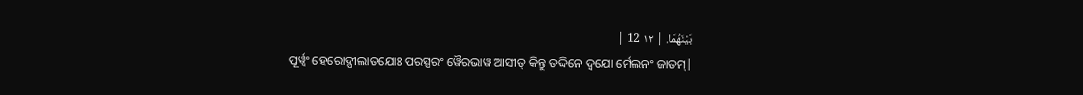بَيْنَهُمَا. | ١٢ 12 |
ପୂର୍ୱ୍ୱଂ ହେରୋଦ୍ପୀଲାତଯୋଃ ପରସ୍ପରଂ ୱୈରଭାୱ ଆସୀତ୍ କିନ୍ତୁ ତଦ୍ଦିନେ ଦ୍ୱଯୋ ର୍ମେଲନଂ ଜାତମ୍|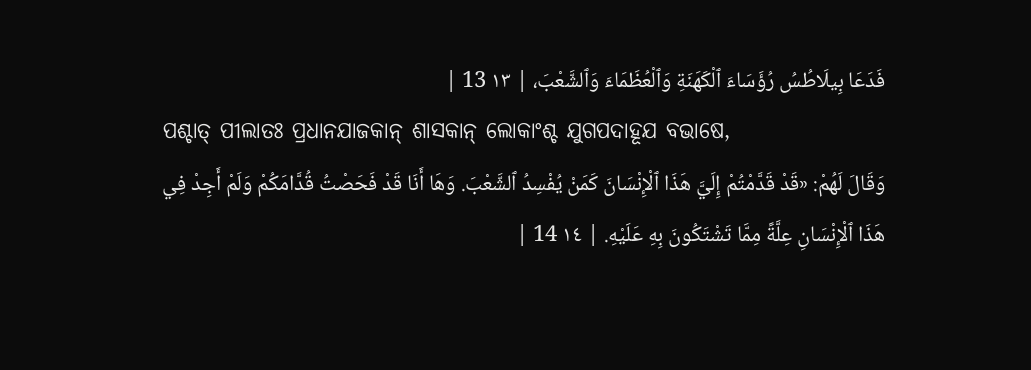فَدَعَا بِيلَاطُسُ رُؤَسَاءَ ٱلْكَهَنَةِ وَٱلْعُظَمَاءَ وَٱلشَّعْبَ، | ١٣ 13 |
ପଶ୍ଚାତ୍ ପୀଲାତଃ ପ୍ରଧାନଯାଜକାନ୍ ଶାସକାନ୍ ଲୋକାଂଶ୍ଚ ଯୁଗପଦାହୂଯ ବଭାଷେ,
وَقَالَ لَهُمْ: «قَدْ قَدَّمْتُمْ إِلَيَّ هَذَا ٱلْإِنْسَانَ كَمَنْ يُفْسِدُ ٱلشَّعْبَ. وَهَا أَنَا قَدْ فَحَصْتُ قُدَّامَكُمْ وَلَمْ أَجِدْ فِي هَذَا ٱلْإِنْسَانِ عِلَّةً مِمَّا تَشْتَكُونَ بِهِ عَلَيْهِ. | ١٤ 14 |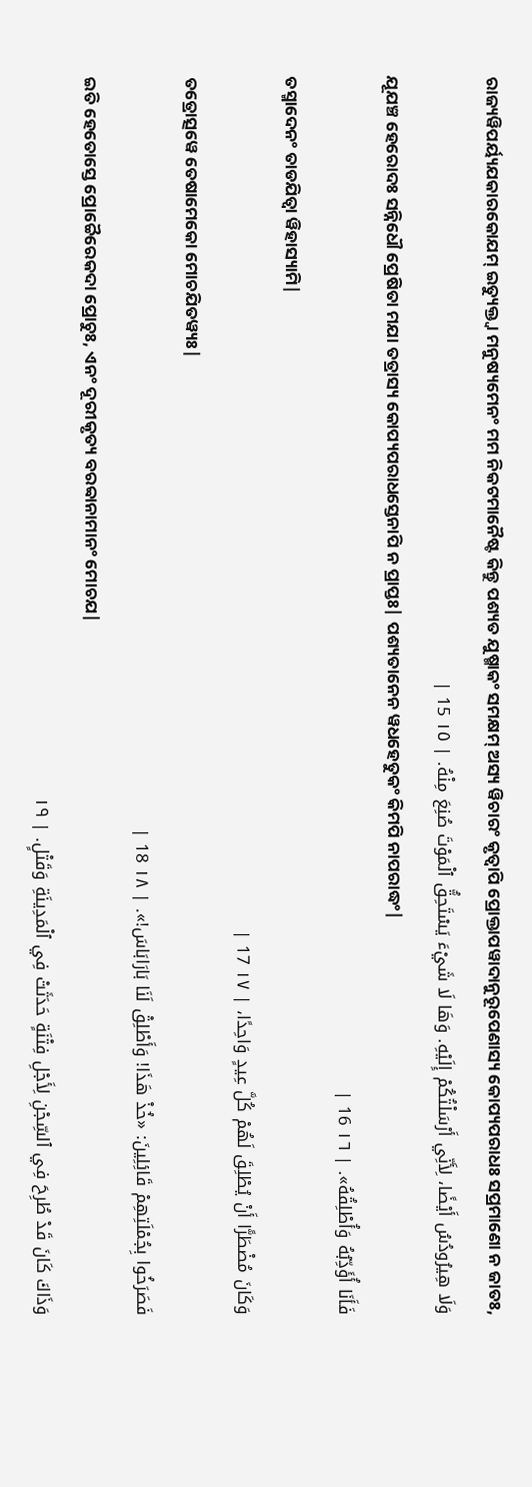ରାଜ୍ୟୱିପର୍ୟ୍ୟଯକାରକୋଯମ୍ ଇତ୍ୟୁକ୍ତ୍ୱା ମନୁଷ୍ୟମେନଂ ମମ ନିକଟମାନୈଷ୍ଟ କିନ୍ତୁ ପଶ୍ୟତ ଯୁଷ୍ମାକଂ ସମକ୍ଷମ୍ ଅସ୍ୟ ୱିଚାରଂ କୃତ୍ୱାପି ପ୍ରୋକ୍ତାପୱାଦାନୁରୂପେଣାସ୍ୟ କୋପ୍ୟପରାଧଃ ସପ୍ରମାଣୋ ନ ଜାତଃ,
وَلَا هِيرُودُسُ أَيْضًا، لِأَنِّي أَرْسَلْتُكُمْ إِلَيْهِ. وَهَا لَا شَيْءَ يَسْتَحِقُّ ٱلْمَوْتَ صُنِعَ مِنْهُ. | ١٥ 15 |
ଯୂଯଞ୍ଚ ହେରୋଦଃ ସନ୍ନିଧୌ ପ୍ରେଷିତା ମଯା ତତ୍ରାସ୍ୟ କୋପ୍ୟପରାଧସ୍ତେନାପି ନ ପ୍ରାପ୍ତଃ| ପଶ୍ୟତାନେନ ୱଧହେତୁକଂ କିମପି ନାପରାଦ୍ଧଂ|
فَأَنَا أُؤَدِّبُهُ وَأُطْلِقُهُ». | ١٦ 16 |
ତସ୍ମାଦେନଂ ତାଡଯିତ୍ୱା ୱିହାସ୍ୟାମି|
وَكَانَ مُضْطَرًّا أَنْ يُطْلِقَ لَهُمْ كُلَّ عِيدٍ وَاحِدًا، | ١٧ 17 |
ତତ୍ରୋତ୍ସୱେ ତେଷାମେକୋ ମୋଚଯିତୱ୍ୟଃ|
فَصَرَخُوا بِجُمْلَتِهِمْ قَائِلِينَ: «خُذْ هَذَا! وَأَطْلِقْ لَنَا بَارَابَاسَ!». | ١٨ 18 |
ଇତି ହେତୋସ୍ତେ ପ୍ରୋଚ୍ଚୈରେକଦା ପ୍ରୋଚୁଃ, ଏନଂ ଦୂରୀକୃତ୍ୟ ବରବ୍ବାନାମାନଂ ମୋଚଯ|
وَذَاكَ كَانَ قَدْ طُرِحَ فِي ٱلسِّجْنِ لِأَجْلِ فِتْنَةٍ حَدَثَتْ فِي ٱلْمَدِينَةِ وَقَتْلٍ. | ١٩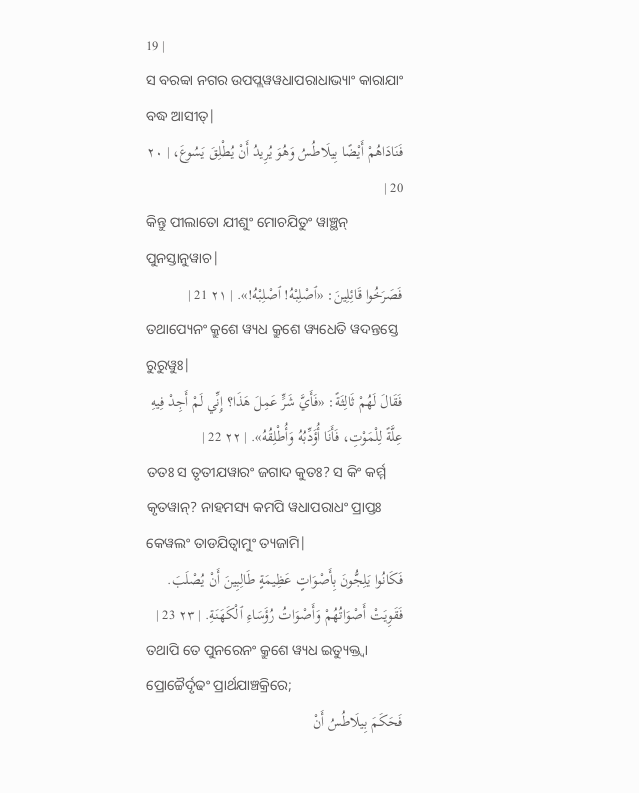19 |
ସ ବରବ୍ବା ନଗର ଉପପ୍ଲୱୱଧାପରାଧାଭ୍ୟାଂ କାରାଯାଂ ବଦ୍ଧ ଆସୀତ୍|
فَنَادَاهُمْ أَيْضًا بِيلَاطُسُ وَهُوَ يُرِيدُ أَنْ يُطْلِقَ يَسُوعَ، | ٢٠ 20 |
କିନ୍ତୁ ପୀଲାତୋ ଯୀଶୁଂ ମୋଚଯିତୁଂ ୱାଞ୍ଛନ୍ ପୁନସ୍ତାନୁୱାଚ|
فَصَرَخُوا قَائِلِينَ: «ٱصْلِبْهُ! ٱصْلِبْهُ!». | ٢١ 21 |
ତଥାପ୍ୟେନଂ କ୍ରୁଶେ ୱ୍ୟଧ କ୍ରୁଶେ ୱ୍ୟଧେତି ୱଦନ୍ତସ୍ତେ ରୁରୁୱୁଃ|
فَقَالَ لَهُمْ ثَالِثَةً: «فَأَيَّ شَرٍّ عَمِلَ هَذَا؟ إِنِّي لَمْ أَجِدْ فِيهِ عِلَّةً لِلْمَوْتِ، فَأَنَا أُؤَدِّبُهُ وَأُطْلِقُهُ». | ٢٢ 22 |
ତତଃ ସ ତୃତୀଯୱାରଂ ଜଗାଦ କୁତଃ? ସ କିଂ କର୍ମ୍ମ କୃତୱାନ୍? ନାହମସ୍ୟ କମପି ୱଧାପରାଧଂ ପ୍ରାପ୍ତଃ କେୱଲଂ ତାଡଯିତ୍ୱାମୁଂ ତ୍ୟଜାମି|
فَكَانُوا يَلِجُّونَ بِأَصْوَاتٍ عَظِيمَةٍ طَالِبِينَ أَنْ يُصْلَبَ. فَقَوِيَتْ أَصْوَاتُهُمْ وَأَصْوَاتُ رُؤَسَاءِ ٱلْكَهَنَةِ. | ٢٣ 23 |
ତଥାପି ତେ ପୁନରେନଂ କ୍ରୁଶେ ୱ୍ୟଧ ଇତ୍ୟୁକ୍ତ୍ୱା ପ୍ରୋଚ୍ଚୈର୍ଦୃଢଂ ପ୍ରାର୍ଥଯାଞ୍ଚକ୍ରିରେ;
فَحَكَمَ بِيلَاطُسُ أَنْ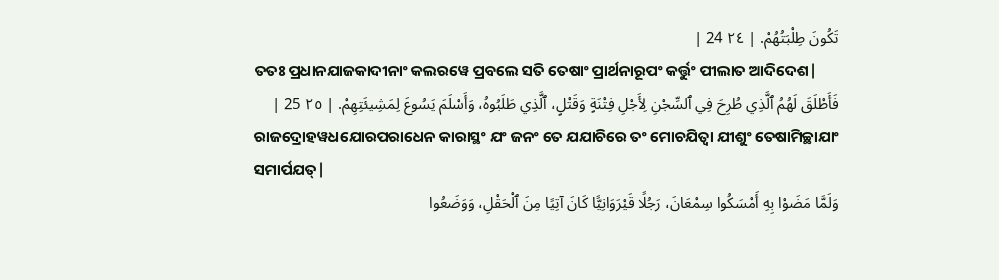تَكُونَ طِلْبَتُهُمْ. | ٢٤ 24 |
ତତଃ ପ୍ରଧାନଯାଜକାଦୀନାଂ କଲରୱେ ପ୍ରବଲେ ସତି ତେଷାଂ ପ୍ରାର୍ଥନାରୂପଂ କର୍ତ୍ତୁଂ ପୀଲାତ ଆଦିଦେଶ|
فَأَطْلَقَ لَهُمُ ٱلَّذِي طُرِحَ فِي ٱلسِّجْنِ لِأَجْلِ فِتْنَةٍ وَقَتْلٍ، ٱلَّذِي طَلَبُوهُ، وَأَسْلَمَ يَسُوعَ لِمَشِيئَتِهِمْ. | ٢٥ 25 |
ରାଜଦ୍ରୋହୱଧଯୋରପରାଧେନ କାରାସ୍ଥଂ ଯଂ ଜନଂ ତେ ଯଯାଚିରେ ତଂ ମୋଚଯିତ୍ୱା ଯୀଶୁଂ ତେଷାମିଚ୍ଛାଯାଂ ସମାର୍ପଯତ୍|
وَلَمَّا مَضَوْا بِهِ أَمْسَكُوا سِمْعَانَ، رَجُلًا قَيْرَوَانِيًّا كَانَ آتِيًا مِنَ ٱلْحَقْلِ، وَوَضَعُوا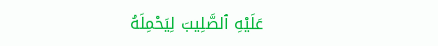عَلَيْهِ ٱلصَّلِيبَ لِيَحْمِلَهُ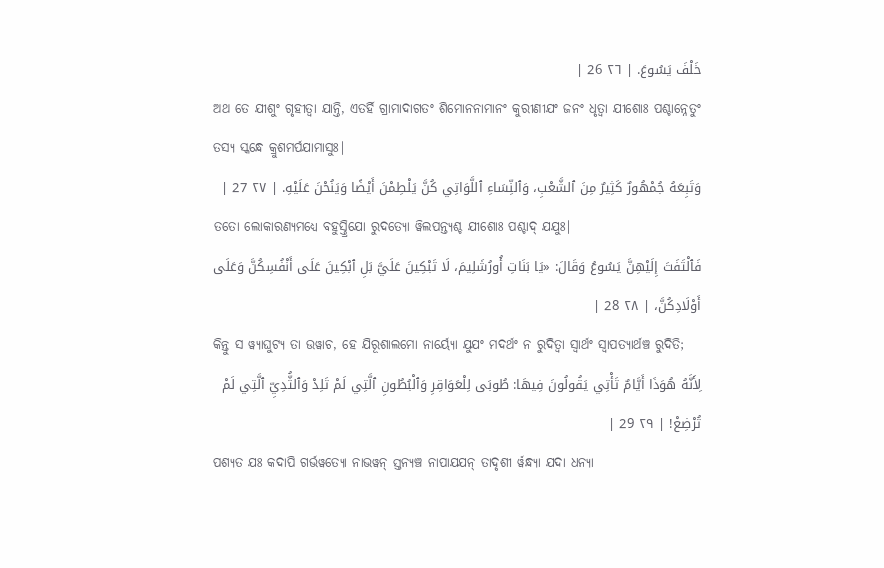خَلْفَ يَسُوعَ. | ٢٦ 26 |
ଅଥ ତେ ଯୀଶୁଂ ଗୃହୀତ୍ୱା ଯାନ୍ତି, ଏତର୍ହି ଗ୍ରାମାଦାଗତଂ ଶିମୋନନାମାନଂ କୁରୀଣୀଯଂ ଜନଂ ଧୃତ୍ୱା ଯୀଶୋଃ ପଶ୍ଚାନ୍ନେତୁଂ ତସ୍ୟ ସ୍କନ୍ଧେ କ୍ରୁଶମର୍ପଯାମାସୁଃ|
وَتَبِعَهُ جُمْهُورٌ كَثِيرٌ مِنَ ٱلشَّعْبِ، وَٱلنِّسَاءِ ٱللَّوَاتِي كُنَّ يَلْطِمْنَ أَيْضًا وَيَنُحْنَ عَلَيْهِ. | ٢٧ 27 |
ତତୋ ଲୋକାରଣ୍ୟମଧ୍ୟେ ବହୁସ୍ତ୍ରିଯୋ ରୁଦତ୍ୟୋ ୱିଲପନ୍ତ୍ୟଶ୍ଚ ଯୀଶୋଃ ପଶ୍ଚାଦ୍ ଯଯୁଃ|
فَٱلْتَفَتَ إِلَيْهِنَّ يَسُوعُ وَقَالَ: «يَا بَنَاتِ أُورُشَلِيمَ، لَا تَبْكِينَ عَلَيَّ بَلِ ٱبْكِينَ عَلَى أَنْفُسِكُنَّ وَعَلَى أَوْلَادِكُنَّ، | ٢٨ 28 |
କିନ୍ତୁ ସ ୱ୍ୟାଘୁଟ୍ୟ ତା ଉୱାଚ, ହେ ଯିରୂଶାଲମୋ ନାର୍ୟ୍ୟୋ ଯୁଯଂ ମଦର୍ଥଂ ନ ରୁଦିତ୍ୱା ସ୍ୱାର୍ଥଂ ସ୍ୱାପତ୍ୟାର୍ଥଞ୍ଚ ରୁଦିତି;
لِأَنَّهُ هُوَذَا أَيَّامٌ تَأْتِي يَقُولُونَ فِيهَا: طُوبَى لِلْعَوَاقِرِ وَٱلْبُطُونِ ٱلَّتِي لَمْ تَلِدْ وَٱلثُّدِيِّ ٱلَّتِي لَمْ تُرْضِعْ! | ٢٩ 29 |
ପଶ୍ୟତ ଯଃ କଦାପି ଗର୍ଭୱତ୍ୟୋ ନାଭୱନ୍ ସ୍ତନ୍ୟଞ୍ଚ ନାପାଯଯନ୍ ତାଦୃଶୀ ର୍ୱନ୍ଧ୍ୟା ଯଦା ଧନ୍ୟା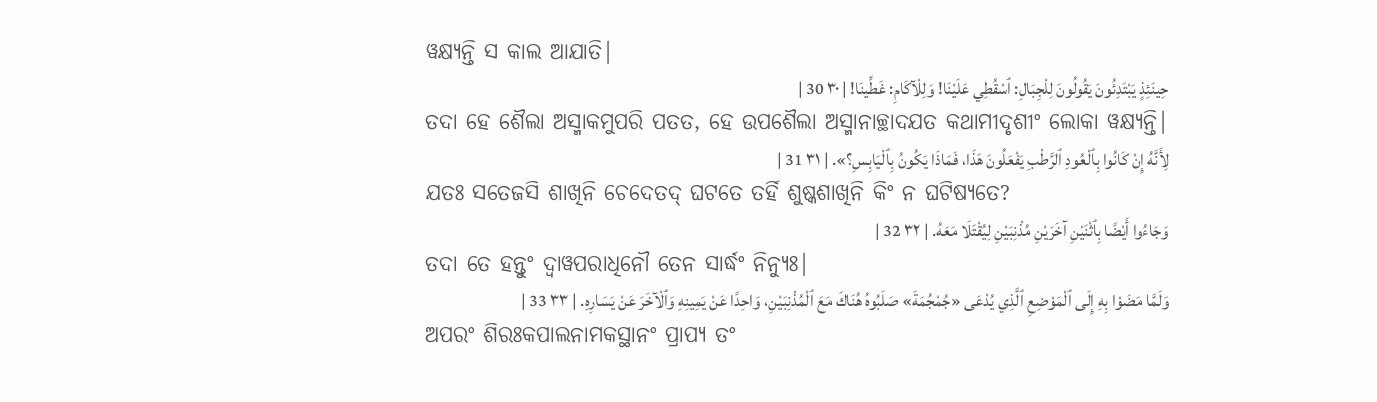ୱକ୍ଷ୍ୟନ୍ତି ସ କାଲ ଆଯାତି|
حِينَئِذٍ يَبْتَدِئُونَ يَقُولُونَ لِلْجِبَالِ: ٱسْقُطِي عَلَيْنَا! وَلِلْآكَامِ: غَطِّينَا! | ٣٠ 30 |
ତଦା ହେ ଶୈଲା ଅସ୍ମାକମୁପରି ପତତ, ହେ ଉପଶୈଲା ଅସ୍ମାନାଚ୍ଛାଦଯତ କଥାମୀଦୃଶୀଂ ଲୋକା ୱକ୍ଷ୍ୟନ୍ତି|
لِأَنَّهُ إِنْ كَانُوا بِٱلْعُودِ ٱلرَّطْبِ يَفْعَلُونَ هَذَا، فَمَاذَا يَكُونُ بِٱلْيَابِسِ؟». | ٣١ 31 |
ଯତଃ ସତେଜସି ଶାଖିନି ଚେଦେତଦ୍ ଘଟତେ ତର୍ହି ଶୁଷ୍କଶାଖିନି କିଂ ନ ଘଟିଷ୍ୟତେ?
وَجَاءُوا أَيْضًا بِٱثْنَيْنِ آخَرَيْنِ مُذْنِبَيْنِ لِيُقْتَلَا مَعَهُ. | ٣٢ 32 |
ତଦା ତେ ହନ୍ତୁଂ ଦ୍ୱାୱପରାଧିନୌ ତେନ ସାର୍ଦ୍ଧଂ ନିନ୍ୟୁଃ|
وَلَمَّا مَضَوْا بِهِ إِلَى ٱلْمَوْضِعِ ٱلَّذِي يُدْعَى «جُمْجُمَةَ» صَلَبُوهُ هُنَاكَ مَعَ ٱلْمُذْنِبَيْنِ، وَاحِدًا عَنْ يَمِينِهِ وَٱلْآخَرَ عَنْ يَسَارِهِ. | ٣٣ 33 |
ଅପରଂ ଶିରଃକପାଲନାମକସ୍ଥାନଂ ପ୍ରାପ୍ୟ ତଂ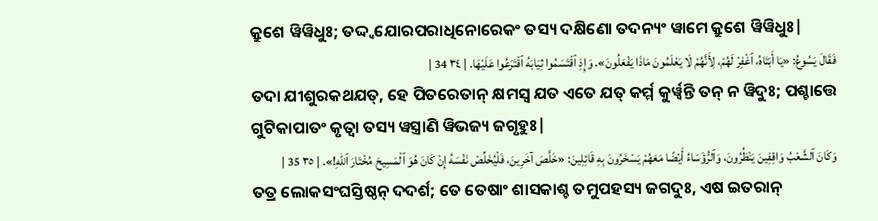କ୍ରୁଶେ ୱିୱିଧୁଃ; ତଦ୍ଦ୍ୱଯୋରପରାଧିନୋରେକଂ ତସ୍ୟ ଦକ୍ଷିଣୋ ତଦନ୍ୟଂ ୱାମେ କ୍ରୁଶେ ୱିୱିଧୁଃ|
فَقَالَ يَسُوعُ: «يَا أَبَتَاهُ، ٱغْفِرْ لَهُمْ، لِأَنَّهُمْ لَا يَعْلَمُونَ مَاذَا يَفْعَلُونَ». وَإِذِ ٱقْتَسَمُوا ثِيَابَهُ ٱقْتَرَعُوا عَلَيْهَا. | ٣٤ 34 |
ତଦା ଯୀଶୁରକଥଯତ୍, ହେ ପିତରେତାନ୍ କ୍ଷମସ୍ୱ ଯତ ଏତେ ଯତ୍ କର୍ମ୍ମ କୁର୍ୱ୍ୱନ୍ତି ତନ୍ ନ ୱିଦୁଃ; ପଶ୍ଚାତ୍ତେ ଗୁଟିକାପାତଂ କୃତ୍ୱା ତସ୍ୟ ୱସ୍ତ୍ରାଣି ୱିଭଜ୍ୟ ଜଗୃହୁଃ|
وَكَانَ ٱلشَّعْبُ وَاقِفِينَ يَنْظُرُونَ، وَٱلرُّؤَسَاءُ أَيْضًا مَعَهُمْ يَسْخَرُونَ بِهِ قَائِلِينَ: «خَلَّصَ آخَرِينَ، فَلْيُخَلِّصْ نَفْسَهُ إِنْ كَانَ هُوَ ٱلْمَسِيحَ مُخْتَارَ ٱللهِ!». | ٣٥ 35 |
ତତ୍ର ଲୋକସଂଘସ୍ତିଷ୍ଠନ୍ ଦଦର୍ଶ; ତେ ତେଷାଂ ଶାସକାଶ୍ଚ ତମୁପହସ୍ୟ ଜଗଦୁଃ, ଏଷ ଇତରାନ୍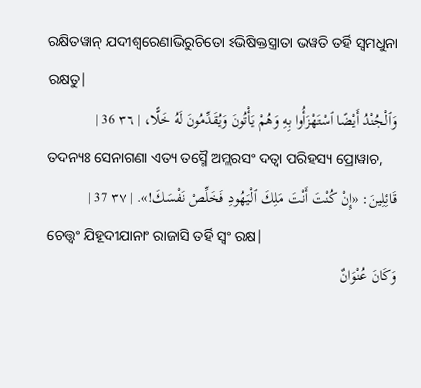ରକ୍ଷିତୱାନ୍ ଯଦୀଶ୍ୱରେଣାଭିରୁଚିତୋ ଽଭିଷିକ୍ତସ୍ତ୍ରାତା ଭୱତି ତର୍ହି ସ୍ୱମଧୁନା ରକ୍ଷତୁ|
وَٱلْجُنْدُ أَيْضًا ٱسْتَهْزَأُوا بِهِ وَهُمْ يَأْتُونَ وَيُقَدِّمُونَ لَهُ خَلًّا، | ٣٦ 36 |
ତଦନ୍ୟଃ ସେନାଗଣା ଏତ୍ୟ ତସ୍ମୈ ଅମ୍ଲରସଂ ଦତ୍ୱା ପରିହସ୍ୟ ପ୍ରୋୱାଚ,
قَائِلِينَ: «إِنْ كُنْتَ أَنْتَ مَلِكَ ٱلْيَهُودِ فَخَلِّصْ نَفْسَكَ!». | ٣٧ 37 |
ଚେତ୍ତ୍ୱଂ ଯିହୂଦୀଯାନାଂ ରାଜାସି ତର୍ହି ସ୍ୱଂ ରକ୍ଷ|
وَكَانَ عُنْوَانٌ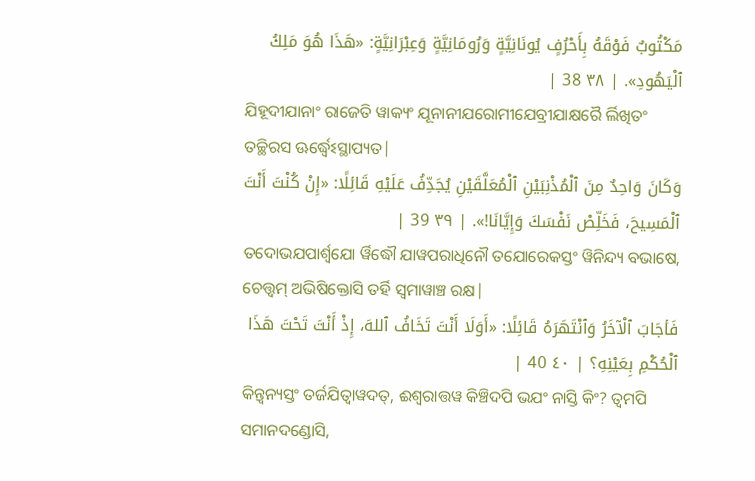مَكْتُوبٌ فَوْقَهُ بِأَحْرُفٍ يُونَانِيَّةٍ وَرُومَانِيَّةٍ وَعِبْرَانِيَّةٍ: «هَذَا هُوَ مَلِكُ ٱلْيَهُودِ». | ٣٨ 38 |
ଯିହୂଦୀଯାନାଂ ରାଜେତି ୱାକ୍ୟଂ ଯୂନାନୀଯରୋମୀଯେବ୍ରୀଯାକ୍ଷରୈ ର୍ଲିଖିତଂ ତଚ୍ଛିରସ ଊର୍ଦ୍ଧ୍ୱେଽସ୍ଥାପ୍ୟତ|
وَكَانَ وَاحِدٌ مِنَ ٱلْمُذْنِبَيْنِ ٱلْمُعَلَّقَيْنِ يُجَدِّفُ عَلَيْهِ قَائِلًا: «إِنْ كُنْتَ أَنْتَ ٱلْمَسِيحَ، فَخَلِّصْ نَفْسَكَ وَإِيَّانَا!». | ٣٩ 39 |
ତଦୋଭଯପାର୍ଶ୍ୱଯୋ ର୍ୱିଦ୍ଧୌ ଯାୱପରାଧିନୌ ତଯୋରେକସ୍ତଂ ୱିନିନ୍ଦ୍ୟ ବଭାଷେ, ଚେତ୍ତ୍ୱମ୍ ଅଭିଷିକ୍ତୋସି ତର୍ହି ସ୍ୱମାୱାଞ୍ଚ ରକ୍ଷ|
فَأجَابَ ٱلْآخَرُ وَٱنْتَهَرَهُ قَائِلًا: «أَوَلَا أَنْتَ تَخَافُ ٱللهَ، إِذْ أَنْتَ تَحْتَ هَذَا ٱلْحُكْمِ بِعَيْنِهِ؟ | ٤٠ 40 |
କିନ୍ତ୍ୱନ୍ୟସ୍ତଂ ତର୍ଜଯିତ୍ୱାୱଦତ୍, ଈଶ୍ୱରାତ୍ତୱ କିଞ୍ଚିଦପି ଭଯଂ ନାସ୍ତି କିଂ? ତ୍ୱମପି ସମାନଦଣ୍ଡୋସି,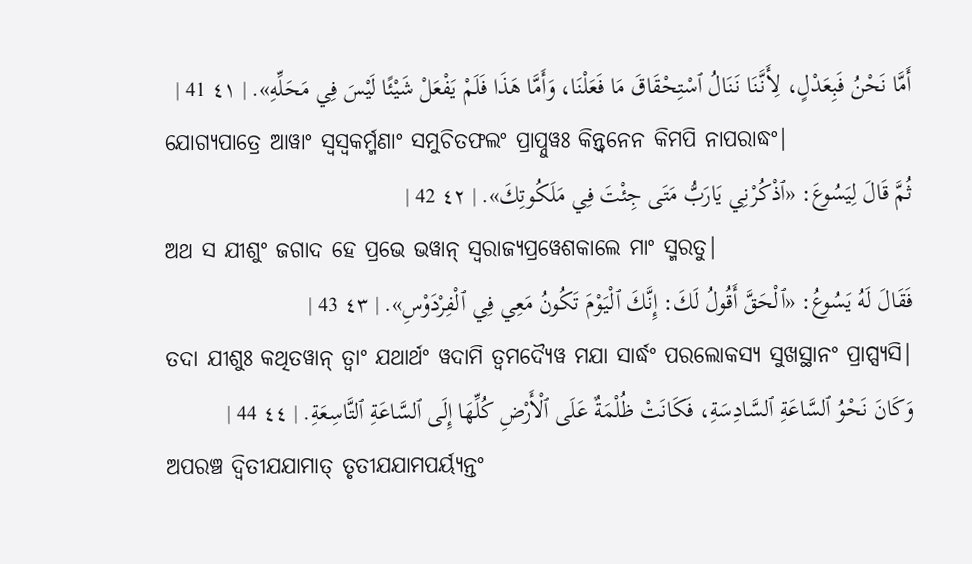أَمَّا نَحْنُ فَبِعَدْلٍ، لِأَنَّنَا نَنَالُ ٱسْتِحْقَاقَ مَا فَعَلْنَا، وَأَمَّا هَذَا فَلَمْ يَفْعَلْ شَيْئًا لَيْسَ فِي مَحَلِّهِ». | ٤١ 41 |
ଯୋଗ୍ୟପାତ୍ରେ ଆୱାଂ ସ୍ୱସ୍ୱକର୍ମ୍ମଣାଂ ସମୁଚିତଫଲଂ ପ୍ରାପ୍ନୁୱଃ କିନ୍ତ୍ୱନେନ କିମପି ନାପରାଦ୍ଧଂ|
ثُمَّ قَالَ لِيَسُوعَ: «ٱذْكُرْنِي يَارَبُّ مَتَى جِئْتَ فِي مَلَكُوتِكَ». | ٤٢ 42 |
ଅଥ ସ ଯୀଶୁଂ ଜଗାଦ ହେ ପ୍ରଭେ ଭୱାନ୍ ସ୍ୱରାଜ୍ୟପ୍ରୱେଶକାଲେ ମାଂ ସ୍ମରତୁ|
فَقَالَ لَهُ يَسُوعُ: «ٱلْحَقَّ أَقُولُ لَكَ: إِنَّكَ ٱلْيَوْمَ تَكُونُ مَعِي فِي ٱلْفِرْدَوْسِ». | ٤٣ 43 |
ତଦା ଯୀଶୁଃ କଥିତୱାନ୍ ତ୍ୱାଂ ଯଥାର୍ଥଂ ୱଦାମି ତ୍ୱମଦ୍ୟୈୱ ମଯା ସାର୍ଦ୍ଧଂ ପରଲୋକସ୍ୟ ସୁଖସ୍ଥାନଂ ପ୍ରାପ୍ସ୍ୟସି|
وَكَانَ نَحْوُ ٱلسَّاعَةِ ٱلسَّادِسَةِ، فَكَانَتْ ظُلْمَةٌ عَلَى ٱلْأَرْضِ كُلِّهَا إِلَى ٱلسَّاعَةِ ٱلتَّاسِعَةِ. | ٤٤ 44 |
ଅପରଞ୍ଚ ଦ୍ୱିତୀଯଯାମାତ୍ ତୃତୀଯଯାମପର୍ୟ୍ୟନ୍ତଂ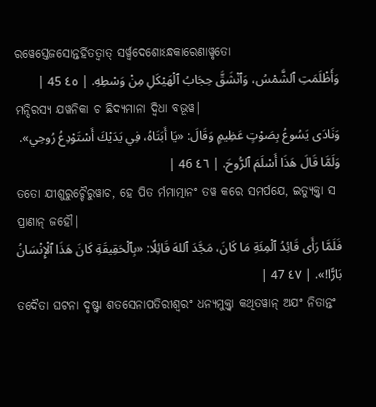ରୱେସ୍ତେଜସୋନ୍ତର୍ହିତତ୍ୱାତ୍ ସର୍ୱ୍ୱଦେଶୋଽନ୍ଧକାରେଣାୱୃତୋ
وَأَظْلَمَتِ ٱلشَّمْسُ، وَٱنْشَقَّ حِجَابُ ٱلْهَيْكَلِ مِنْ وَسْطِهِ. | ٤٥ 45 |
ମନ୍ଦିରସ୍ୟ ଯୱନିକା ଚ ଛିଦ୍ୟମାନା ଦ୍ୱିଧା ବଭୂୱ|
وَنَادَى يَسُوعُ بِصَوْتٍ عَظِيمٍ وَقَالَ: «يَا أَبَتَاهُ، فِي يَدَيْكَ أَسْتَوْدِعُ رُوحِي». وَلَمَّا قَالَ هَذَا أَسْلَمَ ٱلرُّوحَ. | ٤٦ 46 |
ତତୋ ଯୀଶୁରୁଚ୍ଚୈରୁୱାଚ, ହେ ପିତ ର୍ମମାତ୍ମାନଂ ତୱ କରେ ସମର୍ପଯେ, ଇତ୍ୟୁକ୍ତ୍ୱା ସ ପ୍ରାଣାନ୍ ଜହୌ|
فَلَمَّا رَأَى قَائِدُ ٱلْمِئَةِ مَا كَانَ، مَجَّدَ ٱللهَ قَائِلًا: «بِٱلْحَقِيقَةِ كَانَ هَذَا ٱلْإِنْسَانُ بَارًّا!». | ٤٧ 47 |
ତଦୈତା ଘଟନା ଦୃଷ୍ଟ୍ୱା ଶତସେନାପତିରୀଶ୍ୱରଂ ଧନ୍ୟମୁକ୍ତ୍ୱା କଥିତୱାନ୍ ଅଯଂ ନିତାନ୍ତଂ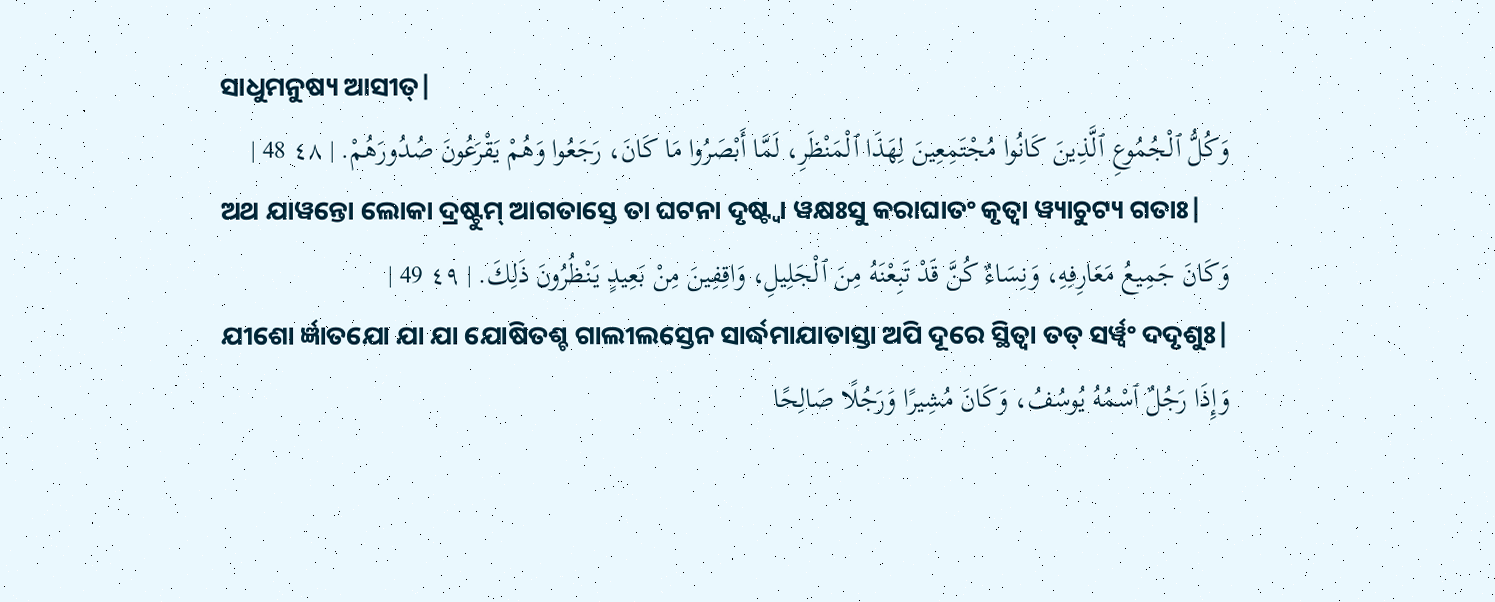ସାଧୁମନୁଷ୍ୟ ଆସୀତ୍|
وَكُلُّ ٱلْجُمُوعِ ٱلَّذِينَ كَانُوا مُجْتَمِعِينَ لِهَذَا ٱلْمَنْظَرِ، لَمَّا أَبْصَرُوا مَا كَانَ، رَجَعُوا وَهُمْ يَقْرَعُونَ صُدُورَهُمْ. | ٤٨ 48 |
ଅଥ ଯାୱନ୍ତୋ ଲୋକା ଦ୍ରଷ୍ଟୁମ୍ ଆଗତାସ୍ତେ ତା ଘଟନା ଦୃଷ୍ଟ୍ୱା ୱକ୍ଷଃସୁ କରାଘାତଂ କୃତ୍ୱା ୱ୍ୟାଚୁଟ୍ୟ ଗତାଃ|
وَكَانَ جَمِيعُ مَعَارِفِهِ، وَنِسَاءٌ كُنَّ قَدْ تَبِعْنَهُ مِنَ ٱلْجَلِيلِ، وَاقِفِينَ مِنْ بَعِيدٍ يَنْظُرُونَ ذَلِكَ. | ٤٩ 49 |
ଯୀଶୋ ର୍ଜ୍ଞାତଯୋ ଯା ଯା ଯୋଷିତଶ୍ଚ ଗାଲୀଲସ୍ତେନ ସାର୍ଦ୍ଧମାଯାତାସ୍ତା ଅପି ଦୂରେ ସ୍ଥିତ୍ୱା ତତ୍ ସର୍ୱ୍ୱଂ ଦଦୃଶୁଃ|
وَإِذَا رَجُلٌ ٱسْمُهُ يُوسُفُ، وَكَانَ مُشِيرًا وَرَجُلًا صَالِحًا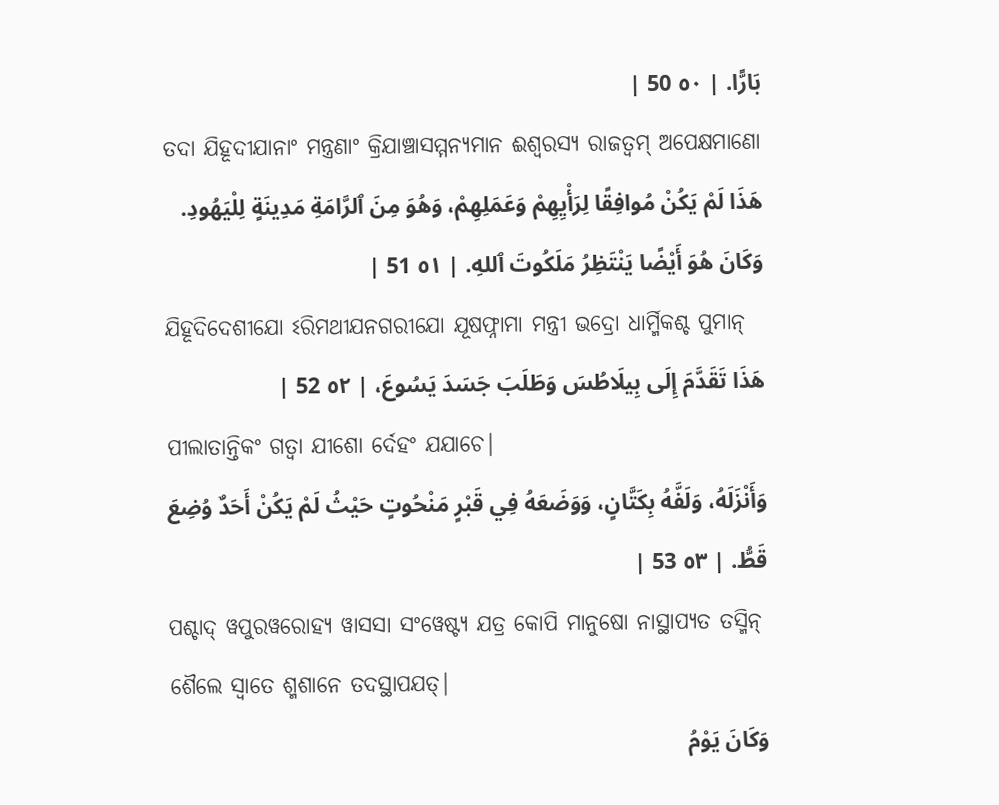بَارًّا. | ٥٠ 50 |
ତଦା ଯିହୂଦୀଯାନାଂ ମନ୍ତ୍ରଣାଂ କ୍ରିଯାଞ୍ଚାସମ୍ମନ୍ୟମାନ ଈଶ୍ୱରସ୍ୟ ରାଜତ୍ୱମ୍ ଅପେକ୍ଷମାଣୋ
هَذَا لَمْ يَكُنْ مُوافِقًا لِرَأْيِهِمْ وَعَمَلِهِمْ، وَهُوَ مِنَ ٱلرَّامَةِ مَدِينَةٍ لِلْيَهُودِ. وَكَانَ هُوَ أَيْضًا يَنْتَظِرُ مَلَكُوتَ ٱللهِ. | ٥١ 51 |
ଯିହୂଦିଦେଶୀଯୋ ଽରିମଥୀଯନଗରୀଯୋ ଯୂଷଫ୍ନାମା ମନ୍ତ୍ରୀ ଭଦ୍ରୋ ଧାର୍ମ୍ମିକଶ୍ଚ ପୁମାନ୍
هَذَا تَقَدَّمَ إِلَى بِيلَاطُسَ وَطَلَبَ جَسَدَ يَسُوعَ، | ٥٢ 52 |
ପୀଲାତାନ୍ତିକଂ ଗତ୍ୱା ଯୀଶୋ ର୍ଦେହଂ ଯଯାଚେ|
وَأَنْزَلَهُ، وَلَفَّهُ بِكَتَّانٍ، وَوَضَعَهُ فِي قَبْرٍ مَنْحُوتٍ حَيْثُ لَمْ يَكُنْ أَحَدٌ وُضِعَ قَطُّ. | ٥٣ 53 |
ପଶ୍ଚାଦ୍ ୱପୁରୱରୋହ୍ୟ ୱାସସା ସଂୱେଷ୍ଟ୍ୟ ଯତ୍ର କୋପି ମାନୁଷୋ ନାସ୍ଥାପ୍ୟତ ତସ୍ମିନ୍ ଶୈଲେ ସ୍ୱାତେ ଶ୍ମଶାନେ ତଦସ୍ଥାପଯତ୍|
وَكَانَ يَوْمُ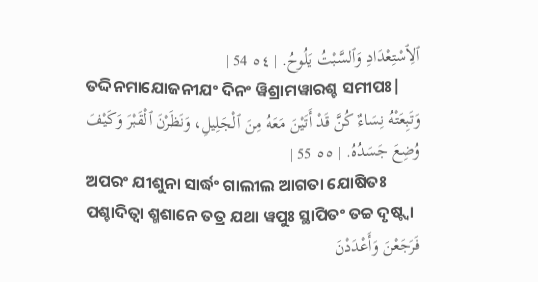ٱلِٱسْتِعْدَادِ وَٱلسَّبْتُ يَلُوحُ. | ٥٤ 54 |
ତଦ୍ଦିନମାଯୋଜନୀଯଂ ଦିନଂ ୱିଶ୍ରାମୱାରଶ୍ଚ ସମୀପଃ|
وَتَبِعَتْهُ نِسَاءٌ كُنَّ قَدْ أَتَيْنَ مَعَهُ مِنَ ٱلْجَلِيلِ، وَنَظَرْنَ ٱلْقَبْرَ وَكَيْفَ وُضِعَ جَسَدُهُ. | ٥٥ 55 |
ଅପରଂ ଯୀଶୁନା ସାର୍ଦ୍ଧଂ ଗାଲୀଲ ଆଗତା ଯୋଷିତଃ ପଶ୍ଚାଦିତ୍ୱା ଶ୍ମଶାନେ ତତ୍ର ଯଥା ୱପୁଃ ସ୍ଥାପିତଂ ତଚ୍ଚ ଦୃଷ୍ଟ୍ୱା
فَرَجَعْنَ وَأَعْدَدْنَ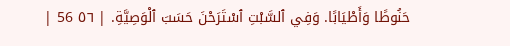حَنُوطًا وَأَطْيَابًا. وَفِي ٱلسَّبْتِ ٱسْتَرَحْنَ حَسَبَ ٱلْوَصِيَّةِ. | ٥٦ 56 |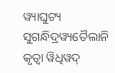ୱ୍ୟାଘୁଟ୍ୟ ସୁଗନ୍ଧିଦ୍ରୱ୍ୟତୈଲାନି କୃତ୍ୱା ୱିଧିୱଦ୍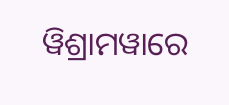ୱିଶ୍ରାମୱାରେ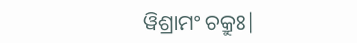ୱିଶ୍ରାମଂ ଚକ୍ରୁଃ|